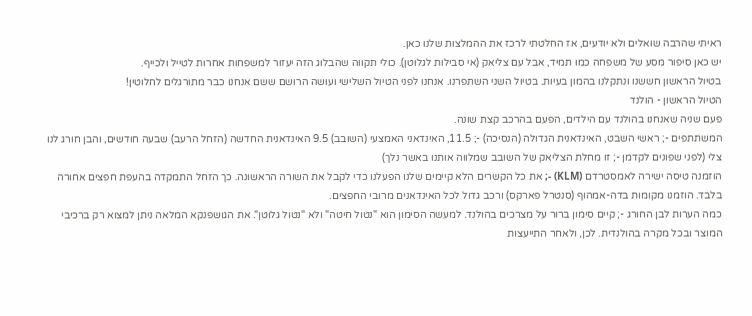ראיתי שהרבה שואלים ולא יודעים, אז החלטתי לרכז את ההמלצות שלנו כאן.
יש כאן סיפור מסע של משפחה כמו תמיד, אבל עם צליאק (אי סבילות לגלוטן). כולי תקווה שהבלוג הזה יעזור למשפחות אחרות לטייל ולכייף.
בטיול הראשון חששנו ונתקלנו בהמון בעיות. בטיול השני השתפרנו. אנחנו לפני הטיול השלישי ועושה הרושם ששם אנחנו כבר מתורגלים לחלוטין!
הטיול הראשון - הולנד
פעם שניה שאנחנו בהולנד עם הילדים, הפעם בהרכב קצת שונה.
המשתתפים -; ראשי השבט, האינדאנית הגדולה (הנסיכה) -; 11.5, האינדאני האמצעי (השובב) 9.5 האינדאנית החדשה (הזחל הרעב) שבעה חודשים, והבן חורג לנו צלי (לפני שפונים לקדמן -; זו מחלת הצליאק של השובב שמלווה אותנו באשר נלך)
הוזמנה טיסה ישירה לאמסטרדם (KLM) -; את כל הקשרים הלא קיימים שלנו הפעלנו כדי לקבל את השורה הראשונה. כך הזחל התמקדה בהעפת חפצים אחורה בלבד. הוזמנו מקומות בדה-אמהוף (סנטרל פארקס) ורכב גדול לכל האינדאנים מרובי החפצים.
כמה הערות לבן החורג -; קיים סימון ברור על מצרכים בהולנד. למעשה הסימון הוא "נטול חיטה" ולא "נטול גלוטן". את הגושפנקא המלאה ניתן למצוא רק ברכיבי המוצר ובכל מקרה בהולנדית. לכן, ולאחר התייעצות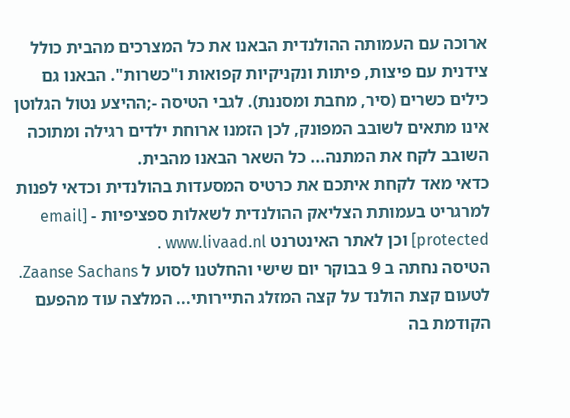ארוכה עם העמותה ההולנדית הבאנו את כל המצרכים מהבית כולל צידנית עם פיצות, פיתות ונקניקיות קפואות ו"כשרות". הבאנו גם כילים כשרים (סיר, מחבת ומסננת). לגבי הטיסה -;ההיצע נטול הגלוטן אינו מתאים לשובב המפונק, לכן הזמנו ארוחת ילדים רגילה ומתוכה השובב לקח את המתנה... כל השאר הבאנו מהבית.
כדאי מאד לקחת איתכם את כרטיס המסעדות בהולנדית וכדאי לפנות למרגריט בעמותת הצליאק ההולנדית לשאלות ספציפיות - [email protected] וכן לאתר האינטרנט www.livaad.nl .
הטיסה נחתה ב 9 בבוקר יום שישי והחלטנו לסוע ל Zaanse Sachans. לטעום קצת הולנד על קצה המזלג התיירותי... המלצה עוד מהפעם הקודמת בה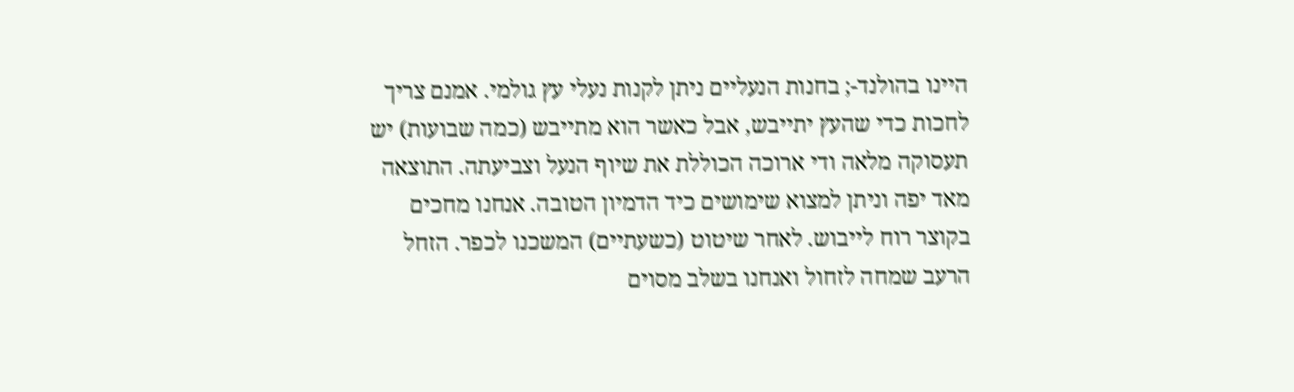היינו בהולנד-; בחנות הנעליים ניתן לקנות נעלי עץ גולמי. אמנם צריך לחכות כדי שהעץ יתייבש, אבל כאשר הוא מתייבש (כמה שבועות) יש תעסוקה מלאה ודי ארוכה הכוללת את שיוף הנעל וצביעתה. התוצאה מאד יפה וניתן למצוא שימושים כיד הדמיון הטובה. אנחנו מחכים בקוצר רוח לייבוש. לאחר שיטוט (כשעתיים) המשכנו לכפר. הזחל הרעב שמחה לזחול ואנחנו בשלב מסוים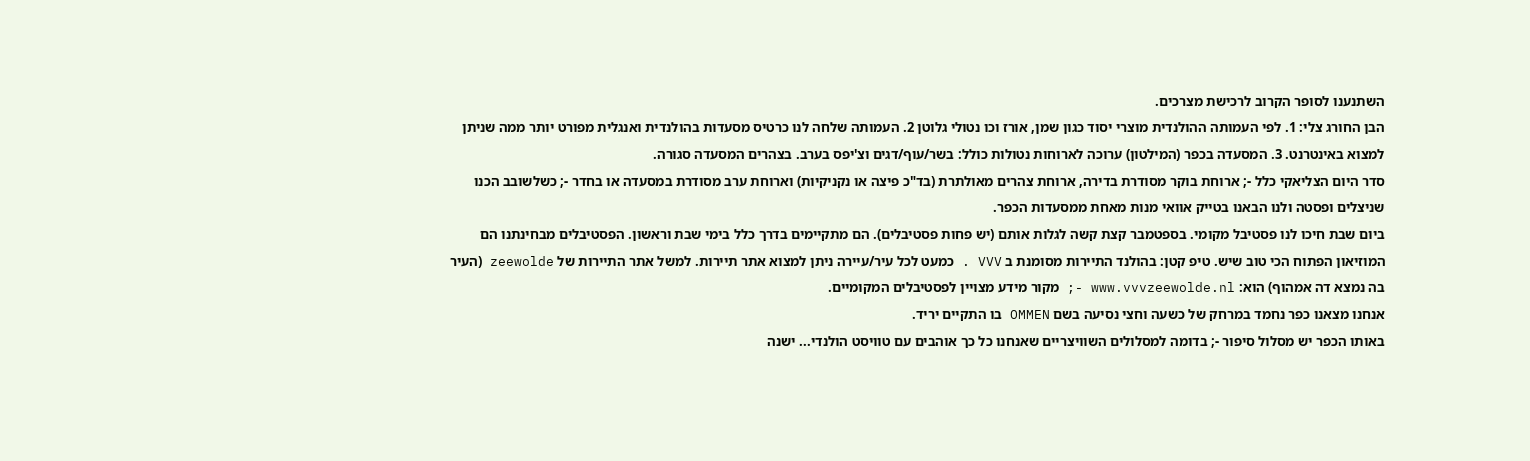השתנענו לסופר הקרוב לרכישת מצרכים.
הבן החורג צלי: 1. לפי העמותה ההולנדית מוצרי יסוד כגון שמן, אורז וכו נטולי גלוטן 2. העמותה שלחה לנו כרטיס מסעדות בהולנדית ואנגלית מפורט יותר ממה שניתן למצוא באינטרנט. 3. המסעדה בכפר (המילטון) ערוכה לארוחות נטולות כולל: בשר/עוף/דגים וצ'יפס בערב. בצהרים המסעדה סגורה.
סדר היום הצליאקי כלל -; ארוחת בוקר מסודרת בדירה, ארוחת צהרים מאולתרת (בד"כ פיצה או נקניקיות) וארוחת ערב מסודרת במסעדה או בחדר -; כשלשובב הכנו שניצלים ופסטה ולנו הבאנו בטייק אוואי מנות מאחת ממסעדות הכפר.
ביום שבת חיכו לנו פסטיבל מקומי. בספטמבר קצת קשה לגלות אותם (יש פחות פסטיבלים). הם מתקיימים בדרך כלל בימי שבת וראשון. הפסטיבלים מבחינתנו הם המוזיאון הפתוח הכי טוב שיש. טיפ קטן: בהולנד התיירות מסומנת ב VVV . כמעט לכל עיר/עיירה ניתן למצוא אתר תיירות. למשל אתר התיירות של zeewolde (העיר בה נמצא דה אמהוף) הוא: www.vvvzeewolde.nl -; מקור מידע מצויין לפסטיבלים המקומיים.
אנחנו מצאנו כפר נחמד במרחק של כשעה וחצי נסיעה בשם OMMEN בו התקיים יריד.
באותו הכפר יש מסלול סיפור -; בדומה למסלולים השוויצריים שאנחנו כל כך אוהבים עם טוויסט הולנדי... ישנה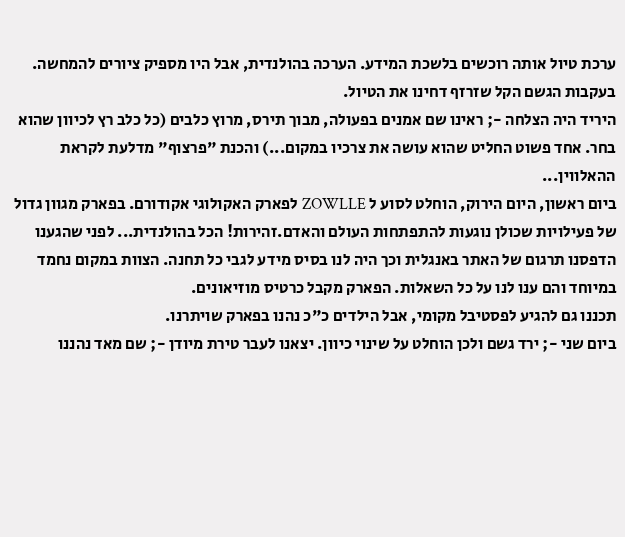ערכת טיול אותה רוכשים בלשכת המידע. הערכה בהולנדית, אבל היו מספיק ציורים להמחשה. בעקבות הגשם הקל שזרזף דחינו את הטיול.
היריד היה הצלחה -; ראינו שם אמנים בפעולה, מבוך תירס, מרוץ כלבים (כל כלב רץ לכיוון שהוא בחר. אחד פשוט החליט שהוא עושה את צרכיו במקום...) והכנת "פרצוף" מדלעת לקראת ההאלווין...
ביום ראשון, היום הירוק, הוחלט לסוע ל ZOWLLE לפארק האקולוגי אקודורם. בפארק מגוון גדול של פעילויות שכולן נוגעות להתפתחות העולם והאדם.זהירות! הכל בהולנדית... לפני שהגענו הדפסנו תרגום של האתר באנגלית וכך היה לנו בסיס מידע לגבי כל תחנה. הצוות במקום נחמד במיוחד והם ענו לנו על כל השאלות. הפארק מקבל כרטיס מוזיאונים.
תכננו גם להגיע לפסטיבל מקומי, אבל הילדים כ"כ נהנו בפארק שויתרנו.
ביום שני -; ירד גשם ולכן הוחלט על שינוי כיוון. יצאנו לעבר טירת מיודן -; שם מאד נהננו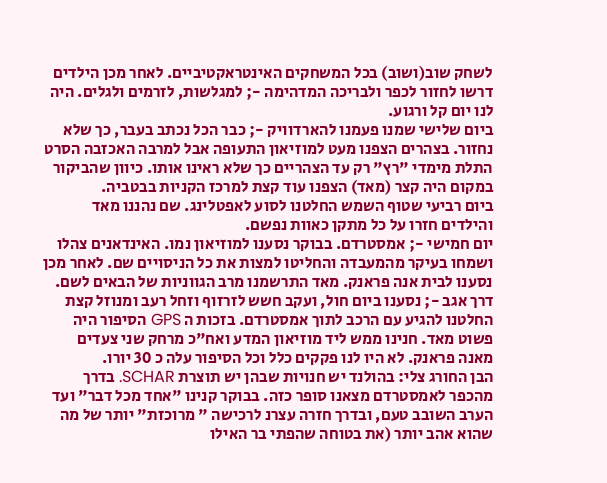לשחק שוב(ושוב) בכל המשחקים האינטראקטיביים. לאחר מכן הילדים דרשו לחזור לכפר ולבריכה המדהימה -; למגלשות, לזרמים ולגלים. היה לנו יום קל ורגוע.
ביום שלישי שמנו פעמנו להארדוויק -; כבר הכל נכתב בעבר, כך שלא נחזור. בצהרים הצפנו מעט למוזיאון התעופה אבל למרבה האכזבה הסרט התלת מימדי "רץ" רק עד הצהריים כך שלא ראינו אותו. כיוון שהביקור במקום היה קצר (מאד) הצפנו עוד קצת למרכז הקניות בבטביה.
ביום רביעי שטוף השמש החלטנו לסוע לאפטלינג. שם נהננו מאד והילדים חזרו על כל מתקן כאוות נפשם.
יום חמישי -; אמסטרדם. בבוקר נסענו למוזיאון נמו. האינדאנים צהלו ושמחו בעיקר מהמעבדה והחליטו למצות את כל הניסויים שם. לאחר מכן נסענו לבית אנה פראנק. מאד התרשמנו מרב הגווניות של הבאים לשם. דרך אגב -; נסענו ביום חול, ועקב חשש לזרזוף וזחל רעב ומנוזל קצת החלטנו להגיע עם הרכב לתוך אמסטרדם. בזכות ה GPS הסיפור היה פשוט מאד. חנינו ממש ליד מוזיאון המדע ואח"כ מרחק שני צעדים מאנה פראנק. לא היו לנו פקקים כלל וכל הסיפור עלה כ 30 יורו.
הבן החורג צלי: בהולנד יש חנויות שבהן יש תוצרת SCHAR. בדרך מהכפר לאמסטרדם מצאנו סופר כזה. בבוקר קנינו "אחד מכל דבר" ועד הערב השובב טעם, ובדרך חזרה עצרנ לרכישה " מרוכזת" יותר של מה שהוא אהב יותר (את בטוחה שהפתי בר האילו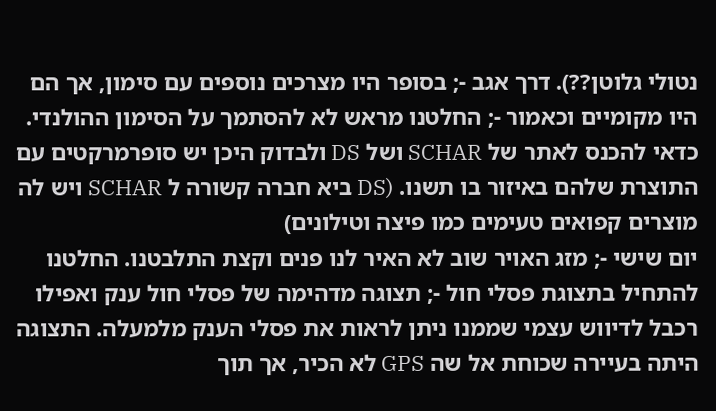נטולי גלוטן??). דרך אגב -; בסופר היו מצרכים נוספים עם סימון, אך הם היו מקומיים וכאמור -; החלטנו מראש לא להסתמך על הסימון ההולנדי. כדאי להכנס לאתר של SCHAR ושל DS ולבדוק היכן יש סופרמרקטים עם התוצרת שלהם באיזור בו תשנו. (DS ביא חברה קשורה ל SCHAR ויש לה מוצרים קפואים טעימים כמו פיצה וטילונים)
יום שישי -; מזג האויר שוב לא האיר לנו פנים וקצת התלבטנו. החלטנו להתחיל בתצוגת פסלי חול -; תצוגה מדהימה של פסלי חול ענק ואפילו רכבל לדיווש עצמי שממנו ניתן לראות את פסלי הענק מלמעלה. התצוגה היתה בעיירה שכוחת אל שה GPS לא הכיר, אך תוך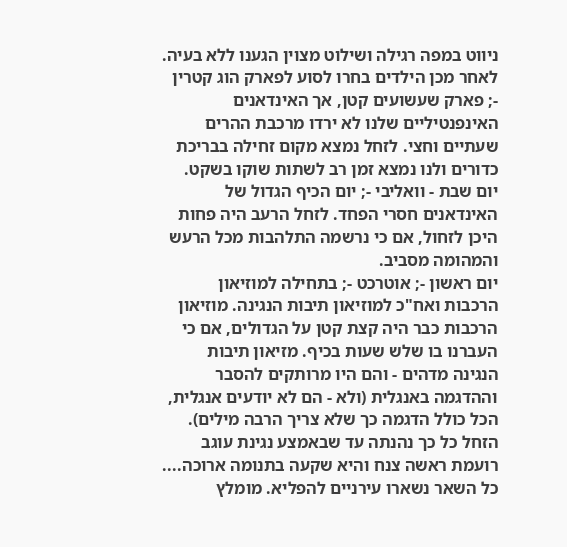ניווט במפה רגילה ושילוט מצוין הגענו ללא בעיה. לאחר מכן הילדים בחרו לסוע לפארק הוג קטרין -; פארק שעשועים קטן, אך האינדאנים האינפנטיליים שלנו לא ירדו מרכבת ההרים שעתיים וחצי. לזחל נמצא מקום זחילה בבריכת כדורים ולנו נמצא זמן רב לשתות שוקו בשקט.
יום שבת - וואליבי -; יום הכיף הגדול של האינדאנים חסרי הפחד. לזחל הרעב היה פחות היכן לזחול, אם כי נרשמה התלהבות מכל הרעש והמהומה מסביב.
יום ראשון -; אוטרכט -; בתחילה למוזיאון הרכבות ואח"כ למוזיאון תיבות הנגינה. מוזיאון הרכבות כבר היה קצת קטן על הגדולים, אם כי העברנו בו שלש שעות בכיף. מזיאון תיבות הנגינה מדהים - והם היו מרותקים להסבר וההדגמה באנגלית (ולא - הם לא יודעים אנגלית, הכל כולל הדגמה כך שלא צריך הרבה מילים). הזחל כל כך נהנתה עד שבאמצע נגינת עוגב רועמת ראשה צנח והיא שקעה בתנומה ארוכה.... כל השאר נשארו עירניים להפליא. מומלץ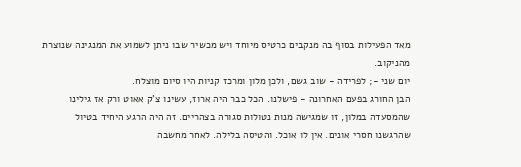מאד הפעילות בסוף בה מנקבים כרטיס מיוחד ויש מכשיר שבו ניתן לשמוע את המנגינה שנוצרת מהניקוב.
יום שני -; לפרידה - שוב גשם, ולכן מלון ומרכז קניות היו סיום מוצלח.
הבן החורג בפעם האחרונה - פישלנו. הכל כבר היה ארוז, עשינו צ'ק אאוט ורק אז גילינו שהמסעדה במלון, זו שמגישה מנות נטולות סגורה בצהריים. זה היה הרגע היחיד בטיול שהרגשנו חסרי אונים. אין לו אוכל. והטיסה בלילה. לאחר מחשבה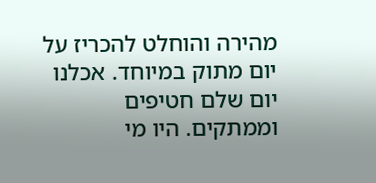מהירה והוחלט להכריז על יום מתוק במיוחד. אכלנו יום שלם חטיפים וממתקים. היו מי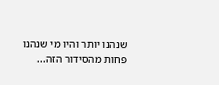שנהנו יותר והיו מי שנהנו פחות מהסידור הזה...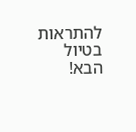להתראות בטיול הבא!